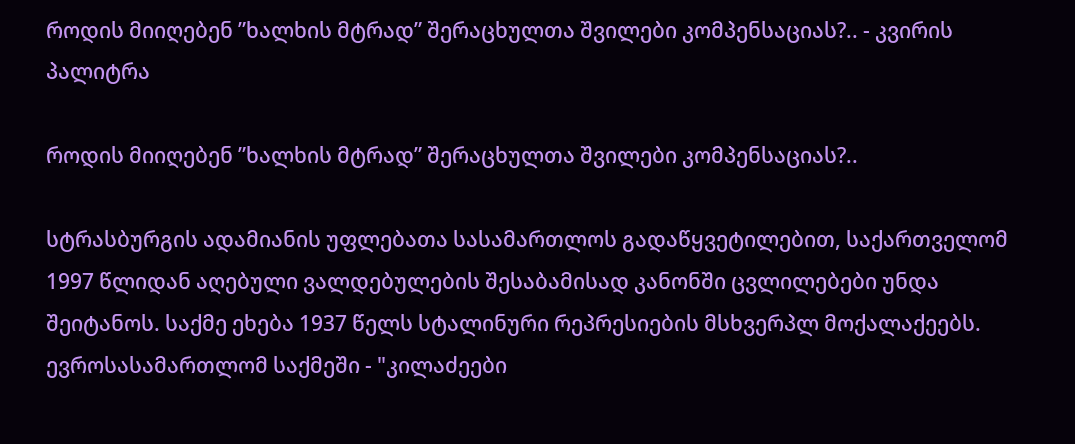როდის მიიღებენ ”ხალხის მტრად” შერაცხულთა შვილები კომპენსაციას?.. - კვირის პალიტრა

როდის მიიღებენ ”ხალხის მტრად” შერაცხულთა შვილები კომპენსაციას?..

სტრასბურგის ადამიანის უფლებათა სასამართლოს გადაწყვეტილებით, საქართველომ 1997 წლიდან აღებული ვალდებულების შესაბამისად კანონში ცვლილებები უნდა შეიტანოს. საქმე ეხება 1937 წელს სტალინური რეპრესიების მსხვერპლ მოქალაქეებს. ევროსასამართლომ საქმეში - "კილაძეები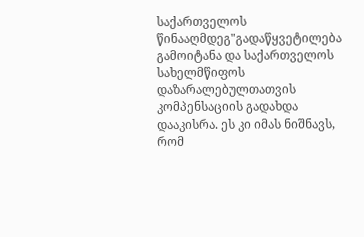საქართველოს წინააღმდეგ"გადაწყვეტილება გამოიტანა და საქართველოს სახელმწიფოს დაზარალებულთათვის კომპენსაციის გადახდა დააკისრა. ეს კი იმას ნიშნავს, რომ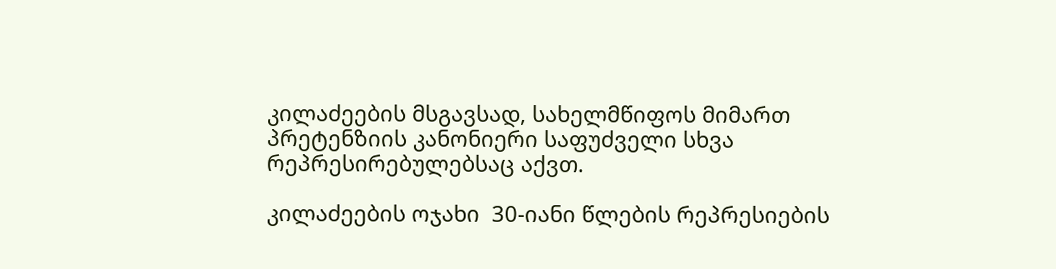კილაძეების მსგავსად, სახელმწიფოს მიმართ პრეტენზიის კანონიერი საფუძველი სხვა რეპრესირებულებსაც აქვთ.

კილაძეების ოჯახი  30-იანი წლების რეპრესიების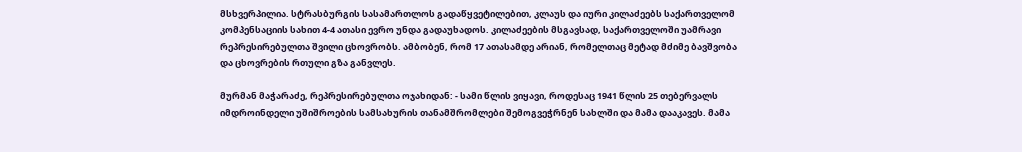მსხვერპილია. სტრასბურგის სასამართლოს გადაწყვეტილებით, კლაუს და იური კილაძეებს საქართველომ კომპენსაციის სახით 4-4 ათასი ევრო უნდა გადაუხადოს. კილაძეების მსგავსად, საქართველოში უამრავი რეპრესირებულთა შვილი ცხოვრობს. ამბობენ, რომ 17 ათასამდე არიან, რომელთაც მეტად მძიმე ბავშვობა და ცხოვრების რთული გზა განვლეს.

მურმან მაჭარაძე, რეპრესირებულთა ოჯახიდან: - სამი წლის ვიყავი, როდესაც 1941 წლის 25 თებერვალს იმდროინდელი უშიშროების სამსახურის თანამშრომლები შემოგვეჭრნენ სახლში და მამა დააკავეს. მამა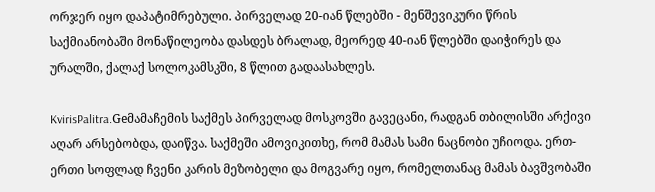ორჯერ იყო დაპატიმრებული. პირველად 20-იან წლებში - მენშევიკური წრის საქმიანობაში მონაწილეობა დასდეს ბრალად, მეორედ 40-იან წლებში დაიჭირეს და ურალში, ქალაქ სოლოკამსკში, 8 წლით გადაასახლეს.

KvirisPalitra.Geმამაჩემის საქმეს პირველად მოსკოვში გავეცანი, რადგან თბილისში არქივი აღარ არსებობდა, დაიწვა. საქმეში ამოვიკითხე, რომ მამას სამი ნაცნობი უჩიოდა. ერთ-ერთი სოფლად ჩვენი კარის მეზობელი და მოგვარე იყო, რომელთანაც მამას ბავშვობაში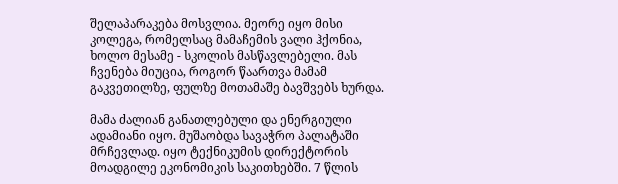შელაპარაკება მოსვლია. მეორე იყო მისი კოლეგა, რომელსაც მამაჩემის ვალი ჰქონია, ხოლო მესამე - სკოლის მასწავლებელი. მას ჩვენება მიუცია, როგორ წაართვა მამამ გაკვეთილზე, ფულზე მოთამაშე ბავშვებს ხურდა.

მამა ძალიან განათლებული და ენერგიული ადამიანი იყო. მუშაობდა სავაჭრო პალატაში მრჩევლად. იყო ტექნიკუმის დირექტორის მოადგილე ეკონომიკის საკითხებში. 7 წლის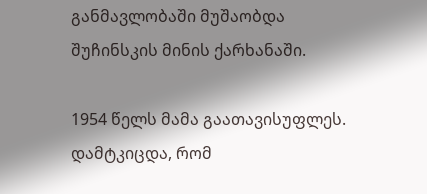განმავლობაში მუშაობდა შუჩინსკის მინის ქარხანაში.

1954 წელს მამა გაათავისუფლეს. დამტკიცდა, რომ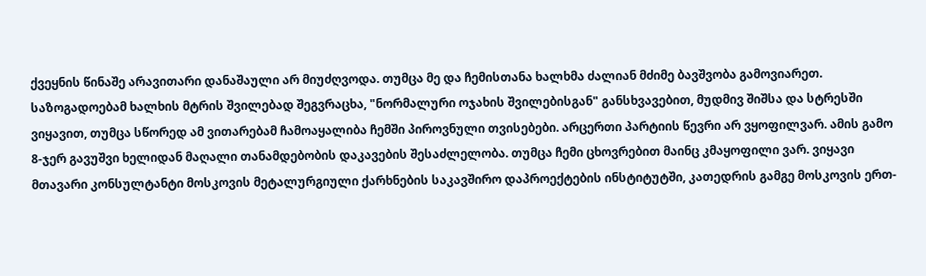ქვეყნის წინაშე არავითარი დანაშაული არ მიუძღვოდა. თუმცა მე და ჩემისთანა ხალხმა ძალიან მძიმე ბავშვობა გამოვიარეთ. საზოგადოებამ ხალხის მტრის შვილებად შეგვრაცხა, "ნორმალური ოჯახის შვილებისგან" განსხვავებით, მუდმივ შიშსა და სტრესში ვიყავით, თუმცა სწორედ ამ ვითარებამ ჩამოაყალიბა ჩემში პიროვნული თვისებები. არცერთი პარტიის წევრი არ ვყოფილვარ. ამის გამო 8-ჯერ გავუშვი ხელიდან მაღალი თანამდებობის დაკავების შესაძლელობა. თუმცა ჩემი ცხოვრებით მაინც კმაყოფილი ვარ. ვიყავი მთავარი კონსულტანტი მოსკოვის მეტალურგიული ქარხნების საკავშირო დაპროექტების ინსტიტუტში, კათედრის გამგე მოსკოვის ერთ-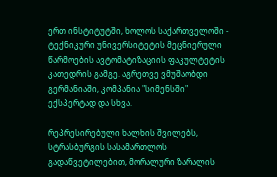ერთ ინსტიტუტში, ხოლოს საქართველოში - ტექნიკური უნივერსიტეტის მეცნიერული წარმოების ავტომატიზაციის ფაკულტეტის კათედრის გამგე. აგრეთვე ვმუშაობდი გერმანიაში, კომპანია "სიმენსში" ექსპერტად და სხვა.

რეპრესირებული ხალხის შვილებს, სტრასბურგის სასამართლოს გადაწვეტილებით, მორალური ზარალის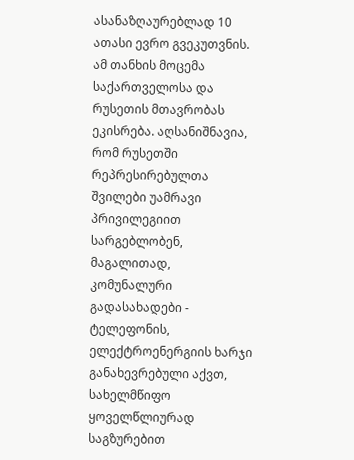ასანაზღაურებლად 10 ათასი ევრო გვეკუთვნის. ამ თანხის მოცემა საქართველოსა და რუსეთის მთავრობას ეკისრება. აღსანიშნავია, რომ რუსეთში რეპრესირებულთა შვილები უამრავი პრივილეგიით სარგებლობენ, მაგალითად, კომუნალური გადასახადები - ტელეფონის, ელექტროენერგიის ხარჯი განახევრებული აქვთ, სახელმწიფო ყოველწლიურად საგზურებით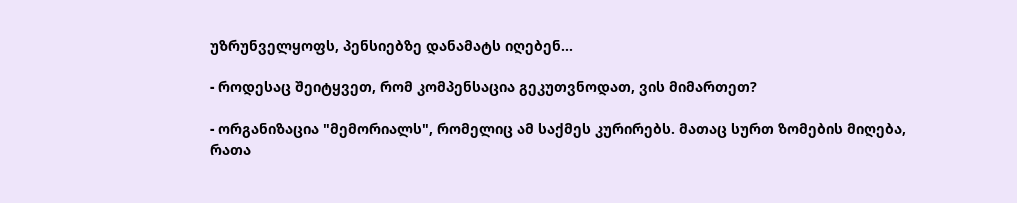უზრუნველყოფს, პენსიებზე დანამატს იღებენ...

- როდესაც შეიტყვეთ, რომ კომპენსაცია გეკუთვნოდათ, ვის მიმართეთ?

- ორგანიზაცია "მემორიალს", რომელიც ამ საქმეს კურირებს. მათაც სურთ ზომების მიღება, რათა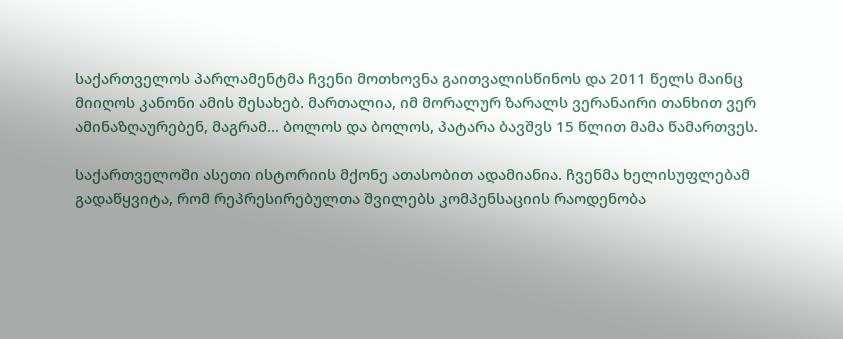საქართველოს პარლამენტმა ჩვენი მოთხოვნა გაითვალისწინოს და 2011 წელს მაინც მიიღოს კანონი ამის შესახებ. მართალია, იმ მორალურ ზარალს ვერანაირი თანხით ვერ ამინაზღაურებენ, მაგრამ... ბოლოს და ბოლოს, პატარა ბავშვს 15 წლით მამა წამართვეს.

საქართველოში ასეთი ისტორიის მქონე ათასობით ადამიანია. ჩვენმა ხელისუფლებამ გადაწყვიტა, რომ რეპრესირებულთა შვილებს კომპენსაციის რაოდენობა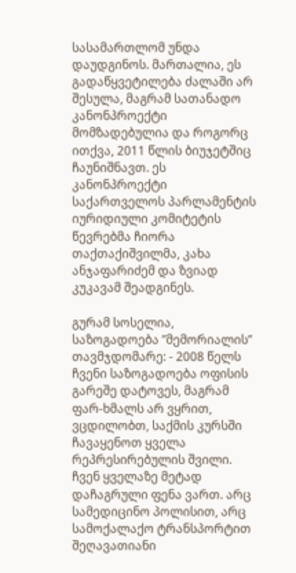სასამართლომ უნდა დაუდგინოს. მართალია, ეს გადაწყვეტილება ძალაში არ შესულა, მაგრამ სათანადო კანონპროექტი მომზადებულია და როგორც ითქვა, 2011 წლის ბიუჯეტშიც ჩაუნიშნავთ. ეს კანონპროექტი საქართველოს პარლამენტის იურიდიული კომიტეტის წევრებმა ჩიორა თაქთაქიშვილმა, კახა ანჯაფარიძემ და ზვიად კუკავამ შეადგინეს.

გურამ სოსელია, საზოგადოება ”მემორიალის” თავმჯდომარე: - 2008 წელს ჩვენი საზოგადოება ოფისის გარეშე დატოვეს, მაგრამ ფარ-ხმალს არ ვყრით, ვცდილობთ, საქმის კურსში ჩავაყენოთ ყველა რეპრესირებულის შვილი. ჩვენ ყველაზე მეტად დაჩაგრული ფენა ვართ. არც სამედიცინო პოლისით, არც სამოქალაქო ტრანსპორტით შეღავათიანი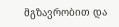მგზავრობით და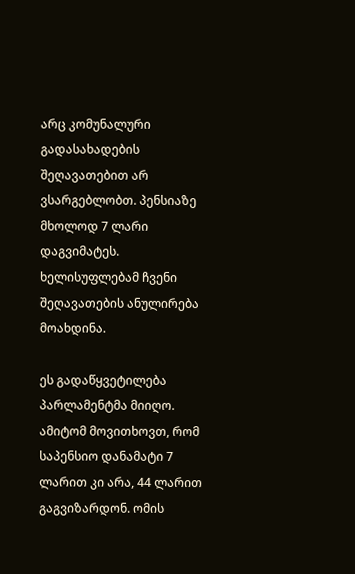არც კომუნალური გადასახადების შეღავათებით არ ვსარგებლობთ. პენსიაზე მხოლოდ 7 ლარი დაგვიმატეს. ხელისუფლებამ ჩვენი შეღავათების ანულირება მოახდინა.

ეს გადაწყვეტილება პარლამენტმა მიიღო. ამიტომ მოვითხოვთ, რომ საპენსიო დანამატი 7 ლარით კი არა, 44 ლარით გაგვიზარდონ. ომის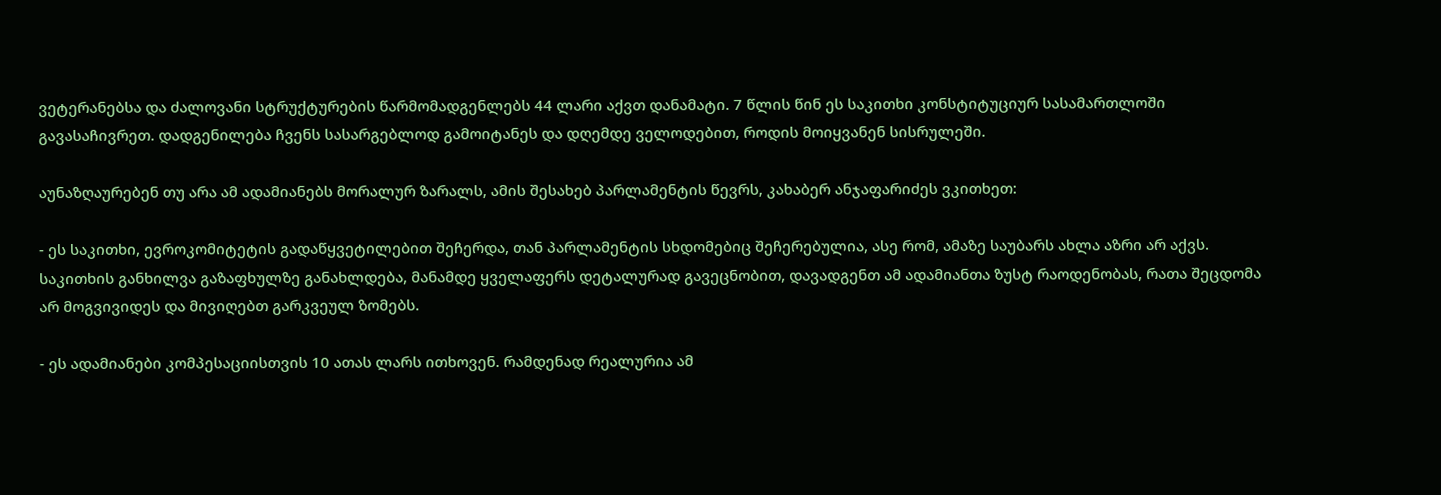ვეტერანებსა და ძალოვანი სტრუქტურების წარმომადგენლებს 44 ლარი აქვთ დანამატი. 7 წლის წინ ეს საკითხი კონსტიტუციურ სასამართლოში გავასაჩივრეთ. დადგენილება ჩვენს სასარგებლოდ გამოიტანეს და დღემდე ველოდებით, როდის მოიყვანენ სისრულეში.

აუნაზღაურებენ თუ არა ამ ადამიანებს მორალურ ზარალს, ამის შესახებ პარლამენტის წევრს, კახაბერ ანჯაფარიძეს ვკითხეთ:

- ეს საკითხი, ევროკომიტეტის გადაწყვეტილებით შეჩერდა, თან პარლამენტის სხდომებიც შეჩერებულია, ასე რომ, ამაზე საუბარს ახლა აზრი არ აქვს. საკითხის განხილვა გაზაფხულზე განახლდება, მანამდე ყველაფერს დეტალურად გავეცნობით, დავადგენთ ამ ადამიანთა ზუსტ რაოდენობას, რათა შეცდომა არ მოგვივიდეს და მივიღებთ გარკვეულ ზომებს.

- ეს ადამიანები კომპესაციისთვის 10 ათას ლარს ითხოვენ. რამდენად რეალურია ამ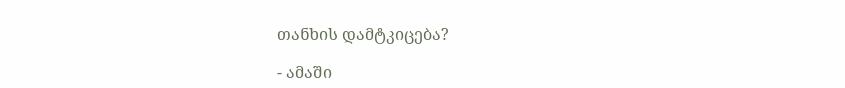თანხის დამტკიცება?

- ამაში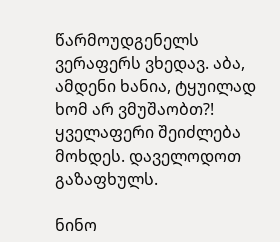წარმოუდგენელს ვერაფერს ვხედავ. აბა, ამდენი ხანია, ტყუილად ხომ არ ვმუშაობთ?! ყველაფერი შეიძლება მოხდეს. დაველოდოთ გაზაფხულს.

ნინო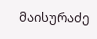მაისურაძე